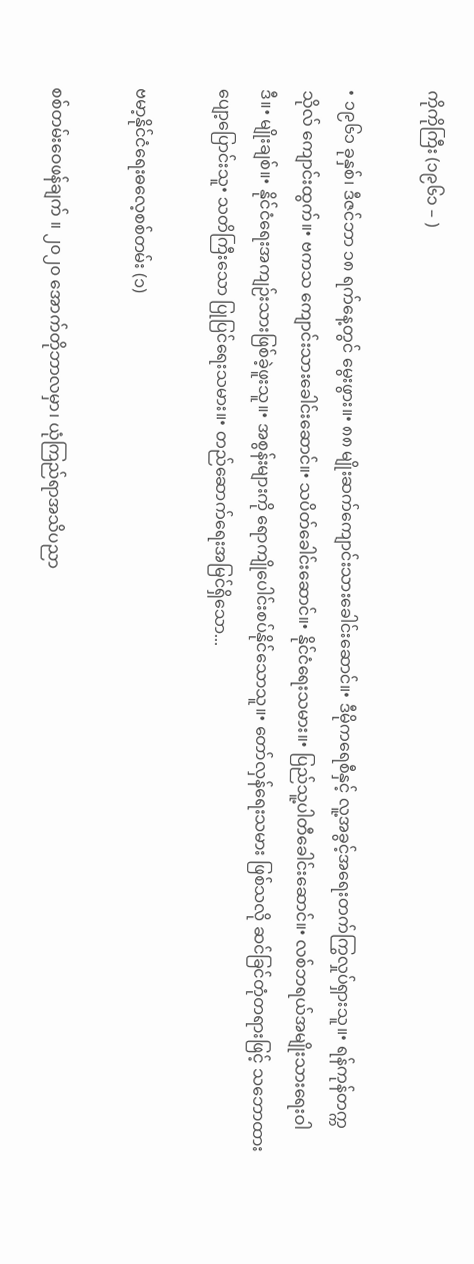ကိုကိုကြီး (၁၉၆၁ – )

• ၁၉၆၁ ခုနှစ်၊ ဒီဇင်ဘာ ၁၈ ရက်နေ့တွင် မွေးဖွား။• ၈၈ မျိုးဆက်ကျောင်းသားခေါင်းဆောင်။• ဒီမိုကရေစီနှင့် လူ့အခွင့်အရေးတက်ကြွလှုပ်ရှားသူ။• ရန်ကုန်တက္ကသိုလ် ကျောင်းထွက်။• ဗကသ ကျောင်းသားခေါင်းဆောင်။• သပိတ်ခေါင်းဆောင်။• နိုင်ငံရေးသမား။• ပြည်သူ့ပါတီခေါင်းဆောင်။• လစ်ဘရယ်အမျိုးသားရေးဝါဒီ။• မျိုးချစ်။• နိုင်ငံရေးအကျဉ်းသားဖြစ်ခဲ့ဖူးသူ။• အစွန်းများကို ရောကျိုပေါင်းစပ်နိုင်သောသူ။• တော်လှန်ရေးသမား ဖြစ်သလို ဆင်ခြင်တုံတရားဖြင့် သဘောထားပျော့ပြောင်းသူ• သတိကြီးသော ပြုပြင်ရေးသမား။• တည်ဆောက်ရေးအမြင်ရှိသော...

ဗမာ့နိုင်ငံရေးဓလေ့စစ်တမ်း (၁)

စစ်တမ်းဝေဖန်ချက် ။ ၂၀၂၀ အောက်တိုဘာလမှာ၊ ယုံကြည်ရာအသိပညာ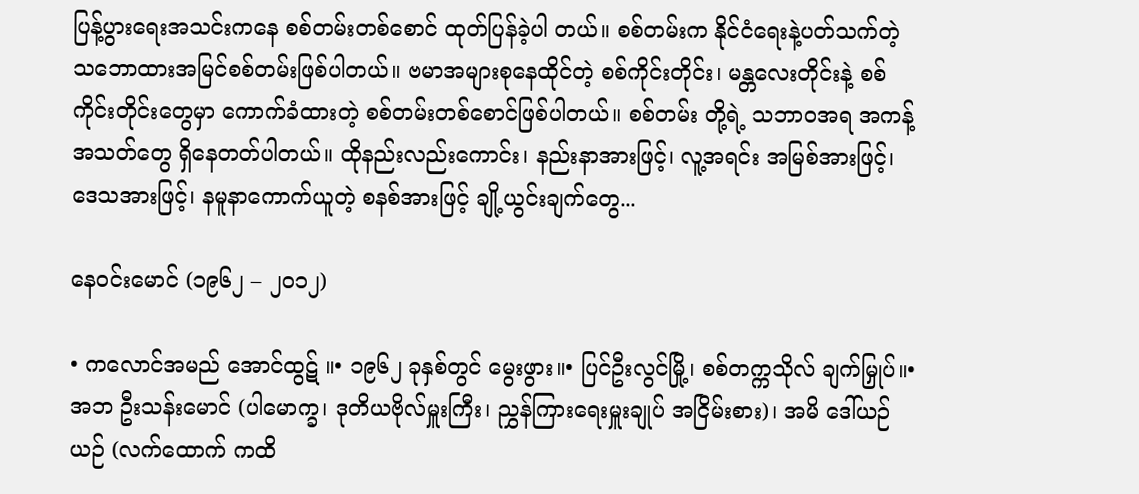ပြန့်ပွားရေးအသင်းကနေ စစ်တမ်းတစ်စောင် ထုတ်ပြန်ခဲ့ပါ တယ်။ စစ်တမ်းက နိုင်ငံရေးနဲ့ပတ်သက်တဲ့ သဘောထားအမြင်စစ်တမ်းဖြစ်ပါတယ်။ ဗမာအများစုနေထိုင်တဲ့ စစ်ကိုင်းတိုင်း၊ မန္တလေးတိုင်းနဲ့ စစ်ကိုင်းတိုင်းတွေမှာ ကောက်ခံထားတဲ့ စစ်တမ်းတစ်စောင်ဖြစ်ပါတယ်။ စစ်တမ်း တို့ရဲ့ သဘာဝအရ အကန့်အသတ်တွေ ရှိနေတတ်ပါတယ်။ ထိုနည်းလည်းကောင်း၊ နည်းနာအားဖြင့်၊ လူ့အရင်း အမြစ်အားဖြင့်၊ ဒေသအားဖြင့်၊ နမူနာကောက်ယူတဲ့ စနစ်အားဖြင့် ချို့ယွင်းချက်တွေ...

နေဝင်းမောင် (၁၉၆၂ – ၂၀၁၂)

• ကလောင်အမည် အောင်ထွဋ် ။• ၁၉၆၂ ခုနှစ်တွင် မွေးဖွား။• ပြင်ဦးလွင်မြို့၊ စစ်တက္ကသိုလ် ချက်မြှုပ်။• အဘ ဦးသန်းမောင် (ပါမောက္ခ၊ ဒုတိယဗိုလ်မှူးကြီး၊ ညွှန်ကြားရေးမှူးချုပ် အငြိမ်းစား)၊ အမိ ဒေါ်ယဉ်ယဉ် (လက်ထောက် ကထိ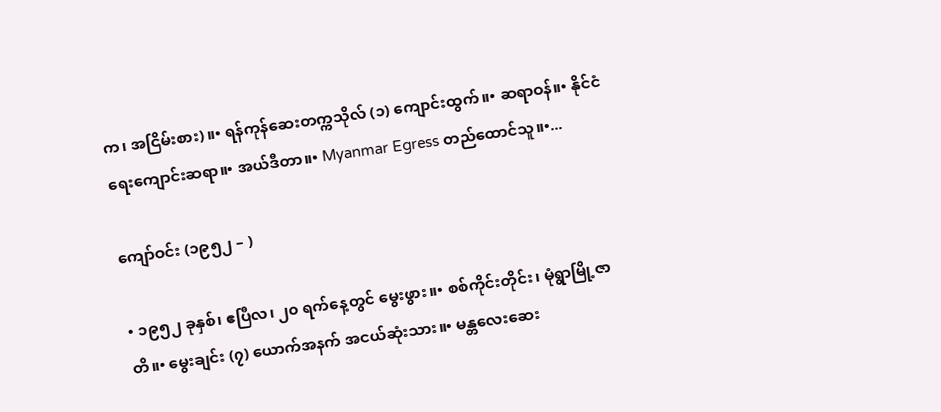က၊ အငြိမ်းစား)။• ရန်ကုန်ဆေးတက္ကသိုလ် (၁) ကျောင်းထွက်။• ဆရာဝန်။• နိုင်ငံရေးကျောင်းဆရာ။• အယ်ဒီတာ။• Myanmar Egress တည်ထောင်သူ။•...

ကျော်ဝင်း (၁၉၅၂ – )

• ၁၉၅၂ ခုနှစ်၊ ဧပြီလ၊ ၂၀ ရက်နေ့တွင် မွေးဖွား။• စစ်ကိုင်းတိုင်း၊ မုံရွာမြို့ဇာတိ။• မွေးချင်း (၇) ယောက်အနက် အငယ်ဆုံးသား။• မန္တလေးဆေး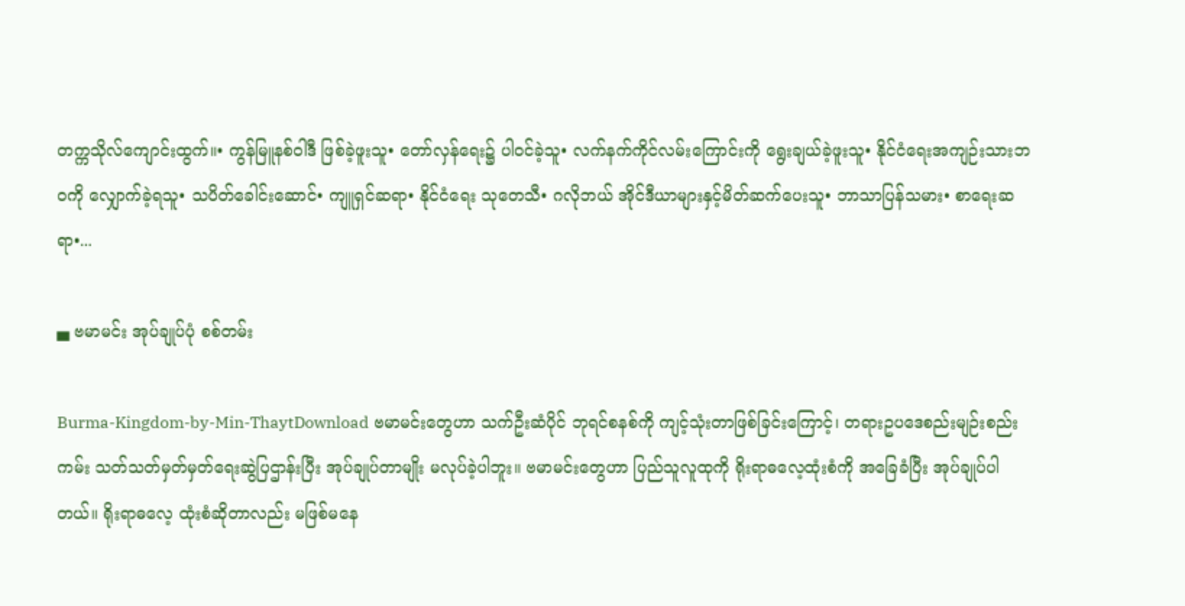တက္ကသိုလ်ကျောင်းထွက်။• ကွန်မြူနစ်ဝါဒီ ဖြစ်ခဲ့ဖူးသူ• တော်လှန်ရေး၌ ပါဝင်ခဲ့သူ• လက်နက်ကိုင်လမ်းကြောင်းကို ရွေးချယ်ခဲ့ဖူးသူ• နိုင်ငံရေးအကျဉ်းသားဘဝကို လျှောက်ခဲ့ရသူ• သပိတ်ခေါင်းဆောင်• ကျူရှင်ဆရာ• နိုင်ငံရေး သုတေသီ• ဂလိုဘယ် အိုင်ဒီယာများနှင့်မိတ်ဆက်ပေးသူ• ဘာသာပြန်သမား• စာရေးဆရာ•...

▄ ဗမာမင်း အုပ်ချုပ်ပုံ စစ်တမ်း

Burma-Kingdom-by-Min-ThaytDownload ဗမာမင်းတွေဟာ သက်ဦးဆံပိုင် ဘုရင်စနစ်ကို ကျင့်သုံးတာဖြစ်ခြင်းကြောင့်၊ တရားဥပဒေစည်းမျဉ်းစည်းကမ်း သတ်သတ်မှတ်မှတ်ရေးဆွဲပြဌာန်းပြီး အုပ်ချုပ်တာမျိုး မလုပ်ခဲ့ပါဘူး။ ဗမာမင်းတွေဟာ ပြည်သူလူထုကို ရိုးရာဓလေ့ထုံးစံကို အခြေခံပြီး အုပ်ချုပ်ပါတယ်။ ရိုးရာဓလေ့ ထုံးစံဆိုတာလည်း မဖြစ်မနေ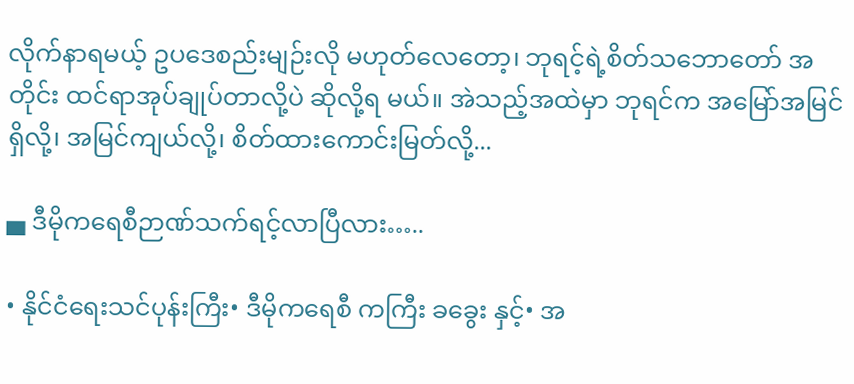လိုက်နာရမယ့် ဥပဒေစည်းမျဉ်းလို မဟုတ်လေတော့၊ ဘုရင့်ရဲ့စိတ်သဘောတော် အတိုင်း ထင်ရာအုပ်ချုပ်တာလို့ပဲ ဆိုလို့ရ မယ်။ အဲသည့်အထဲမှာ ဘုရင်က အမြော်အမြင်ရှိလို့၊ အမြင်ကျယ်လို့၊ စိတ်ထားကောင်းမြတ်လို့...

▄ ဒီမိုကရေစီဉာဏ်သက်ရင့်လာပြီလား…..

• နိုင်ငံရေးသင်ပုန်းကြီး• ဒီမိုကရေစီ ကကြီး ခခွေး နှင့်• အ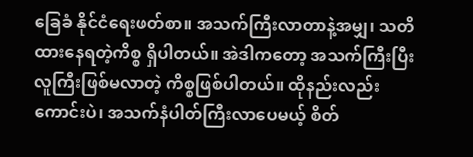ခြေခံ နိုင်ငံရေးဖတ်စာ။ အသက်ကြီးလာတာနဲ့အမျှ၊ သတိထားနေရတဲ့ကိစ္စ ရှိပါတယ်။ အဲဒါကတော့ အသက်ကြီးပြီး လူကြီးဖြစ်မလာတဲ့ ကိစ္စဖြစ်ပါတယ်။ ထိုနည်းလည်းကောင်းပဲ၊ အသက်နံပါတ်ကြီးလာပေမယ့် စိတ်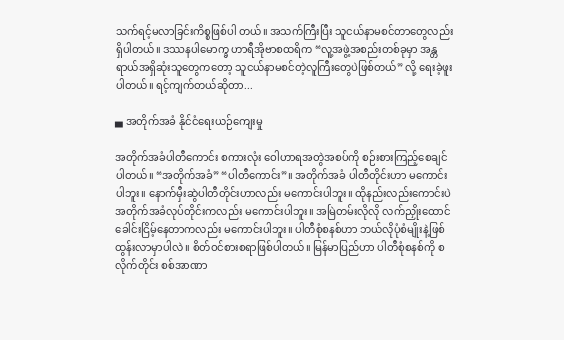သက်ရင့်မလာခြင်းကိစ္စဖြစ်ပါ တယ်။ အသက်ကြီးပြီး သူငယ်နာမစင်တာတွေလည်း ရှိပါတယ်။ ဒဿနပါမောက္ခ ဟာရီအိုဗာစထရိက “လူ့အဖွဲ့အစည်းတစ်ခုမှာ အန္တရာယ်အရှိဆုံးသူတွေကတော့ သူငယ်နာမစင်တဲ့လူကြီးတွေပဲဖြစ်တယ်” လို့ ရေးခဲ့ဖူးပါတယ်။ ရင့်ကျက်တယ်ဆိုတာ...

▄ အတိုက်အခံ နိုင်ငံရေးယဉ်ကျေးမှု

အတိုက်အခံပါတီကောင်း စကားလုံး ဝေါဟာရအတွဲအစပ်ကို စဉ်းစားကြည့်စေချင်ပါတယ်။ “အတိုက်အခံ” “ပါတီကောင်း”။ အတိုက်အခံ ပါတီတိုင်းဟာ မကောင်းပါဘူး။ နောက်မှီးဆွဲပါတီတိုင်းဟာလည်း မကောင်းပါဘူး။ ထိုနည်းလည်းကောင်းပဲ အတိုက်အခံလုပ်တိုင်းကလည်း မကောင်းပါဘူး။ အမြဲတမ်းလိုလို လက်ညှိုးထောင်ခေါင်းငြိမ့်နေတာကလည်း မကောင်းပါဘူး။ ပါတီစုံစနစ်ဟာ ဘယ်လိုပုံစံမျိုးနဲ့ဖြစ်ထွန်းလာမှာပါလဲ။ စိတ်ဝင်စားစရာဖြစ်ပါတယ်။ မြန်မာပြည်ဟာ ပါတီစုံစနစ်ကို စလိုက်တိုင်း စစ်အာဏာ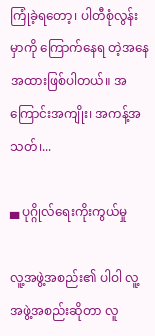ကြုံခဲ့ရတော့၊ ပါတီစုံလွန်းမှာကို ကြောက်နေရ တဲ့အနေအထားဖြစ်ပါတယ်။ အကြောင်းအကျိုး၊ အကန့်အသတ်၊...

▄ ပုဂ္ဂိုလ်ရေးကိုးကွယ်မှု

လူ့အဖွဲ့အစည်း၏ ပါဝါ လူ့အဖွဲ့အစည်းဆိုတာ လူ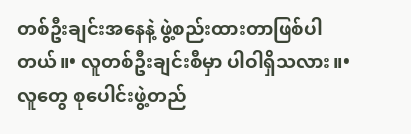တစ်ဦးချင်းအနေနဲ့ ဖွဲ့စည်းထားတာဖြစ်ပါတယ်။• လူတစ်ဦးချင်းစီမှာ ပါဝါရှိသလား။• လူတွေ စုပေါင်းဖွဲ့တည်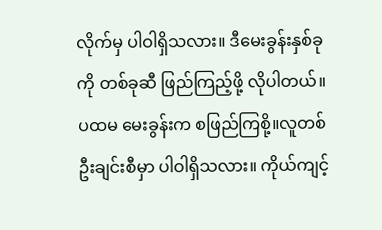လိုက်မှ ပါဝါရှိသလား။ ဒီမေးခွန်းနှစ်ခုကို တစ်ခုဆီ ဖြည်ကြည့်ဖို့ လိုပါတယ်။ ပထမ မေးခွန်းက စဖြည်ကြစို့။လူတစ်ဦးချင်းစီမှာ ပါဝါရှိသလား။ ကိုယ်ကျင့်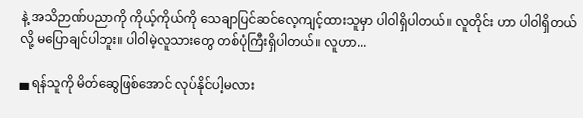နဲ့ အသိဉာဏ်ပညာကို ကိုယ့်ကိုယ်ကို သေချာပြင်ဆင်လေ့ကျင့်ထားသူမှာ ပါဝါရှိပါတယ်။ လူတိုင်း ဟာ ပါဝါရှိတယ်လို့ မပြောချင်ပါဘူး။ ပါဝါမဲ့လူသားတွေ တစ်ပုံကြီးရှိပါတယ်။ လူဟာ...

▄ ရန်သူကို မိတ်ဆွေဖြစ်အောင် လုပ်နိုင်ပါ့မလား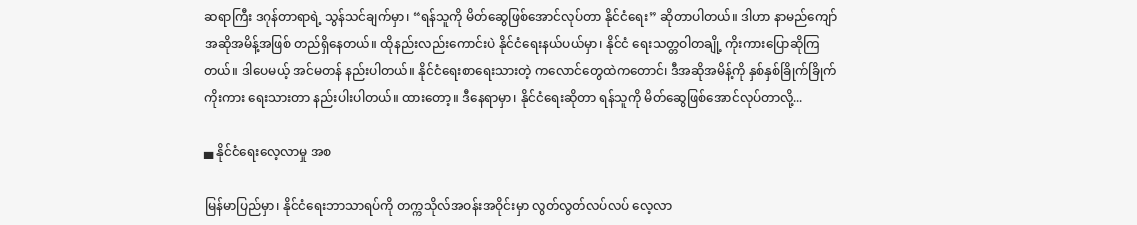ဆရာကြီး ဒဂုန်တာရာရဲ့ သွန်သင်ချက်မှာ၊ “ရန်သူကို မိတ်ဆွေဖြစ်အောင်လုပ်တာ နိုင်ငံရေး” ဆိုတာပါတယ်။ ဒါဟာ နာမည်ကျော် အဆိုအမိန့်အဖြစ် တည်ရှိနေတယ်။ ထိုနည်းလည်းကောင်းပဲ နိုင်ငံရေးနယ်ပယ်မှာ၊ နိုင်ငံ ရေးသတ္တဝါတချို့ ကိုးကားပြောဆိုကြတယ်။ ဒါပေမယ့် အင်မတန် နည်းပါတယ်။ နိုင်ငံရေးစာရေးသားတဲ့ ကလောင်တွေထဲကတောင်၊ ဒီအဆိုအမိန့်ကို နှစ်နှစ်ခြိုက်ခြိုက်ကိုးကား ရေးသားတာ နည်းပါးပါတယ်။ ထားတော့။ ဒီနေရာမှာ၊ နိုင်ငံရေးဆိုတာ ရန်သူကို မိတ်ဆွေဖြစ်အောင်လုပ်တာလို့...

▄ နိုင်ငံရေးလေ့လာမှု အစ

မြန်မာပြည်မှာ၊ နိုင်ငံရေးဘာသာရပ်ကို တက္ကသိုလ်အဝန်းအဝိုင်းမှာ လွတ်လွတ်လပ်လပ် လေ့လာ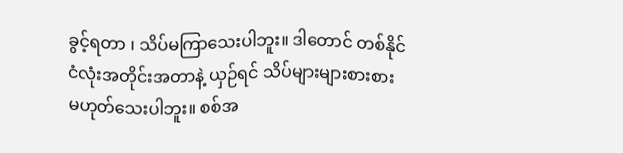ခွင့်ရတာ ၊ သိပ်မကြာသေးပါဘူး။ ဒါတောင် တစ်နိုင်ငံလုံးအတိုင်းအတာနဲ့ ယှဉ်ရင် သိပ်များများစားစား မဟုတ်သေးပါဘူး။ စစ်အ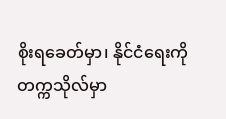စိုးရခေတ်မှာ၊ နိုင်ငံရေးကို တက္ကသိုလ်မှာ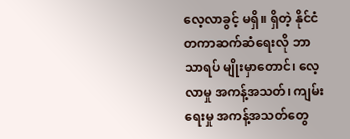လေ့လာခွင့် မရှိ။ ရှိတဲ့ နိုင်ငံတကာဆက်ဆံရေးလို ဘာသာရပ် မျိုးမှာတောင်၊ လေ့လာမှု အကန့်အသတ်၊ ကျမ်းရေးမှု အကန့်အသတ်တွေ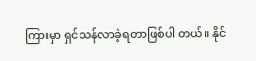ကြားမှာ ရှင်သန်လာခဲ့ရတာဖြစ်ပါ တယ်။ နိုင်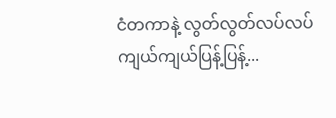ငံတကာနဲ့ လွတ်လွတ်လပ်လပ် ကျယ်ကျယ်ပြန့်ပြန့်...